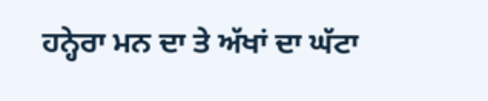ਹਨ੍ਹੇਰਾ ਮਨ ਦਾ ਤੇ ਅੱਖਾਂ ਦਾ ਘੱਟਾ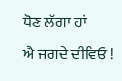ਧੋਣ ਲੱਗਾ ਹਾਂ
ਐ ਜਗਦੇ ਦੀਵਿਓ !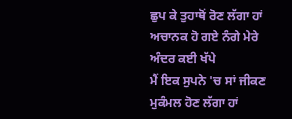ਛੁਪ ਕੇ ਤੁਹਾਥੋਂ ਰੋਣ ਲੱਗਾ ਹਾਂ
ਅਚਾਨਕ ਹੋ ਗਏ ਨੰਗੇ ਮੇਰੇ ਅੰਦਰ ਕਈ ਖੱਪੇ
ਮੈਂ ਇਕ ਸੁਪਨੇ 'ਚ ਸਾਂ ਜੀਕਣ ਮੁਕੰਮਲ ਹੋਣ ਲੱਗਾ ਹਾਂ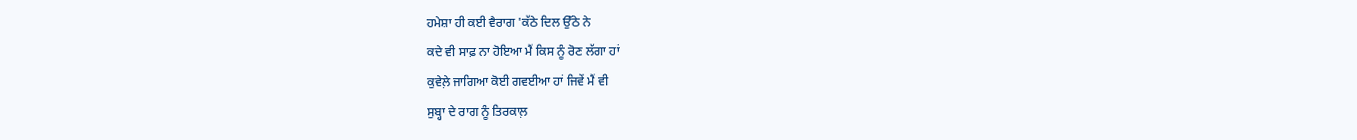ਹਮੇਸ਼ਾ ਹੀ ਕਈ ਵੈਰਾਗ 'ਕੱਠੇ ਦਿਲ ਉੱਠੇ ਨੇ
ਕਦੇ ਵੀ ਸਾਫ਼ ਨਾ ਹੋਇਆ ਮੈਂ ਕਿਸ ਨੂੰ ਰੋਣ ਲੱਗਾ ਹਾਂ
ਕੁਵੇਲ਼ੇ ਜਾਗਿਆ ਕੋਈ ਗਵਈਆ ਹਾਂ ਜਿਵੇਂ ਮੈਂ ਵੀ
ਸੁਬ੍ਹਾ ਦੇ ਰਾਗ ਨੂੰ ਤਿਰਕਾਲ਼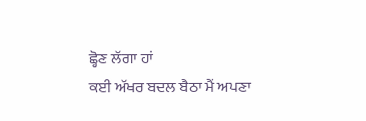ਛ੍ਹੋਣ ਲੱਗਾ ਹਾਂ
ਕਈ ਅੱਖਰ ਬਦਲ ਬੈਠਾ ਮੈਂ ਅਪਣਾ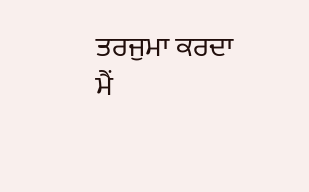ਤਰਜੁਮਾ ਕਰਦਾ
ਮੈਂ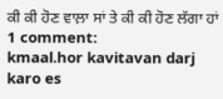ਕੀ ਕੀ ਹੋਣ ਵਾਲ਼ਾ ਸਾਂ ਤੇ ਕੀ ਕੀ ਹੋਣ ਲੱਗਾ ਹਾਂ
1 comment:
kmaal.hor kavitavan darj karo es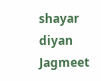shayar diyan
Jagmeet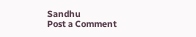Sandhu
Post a Comment